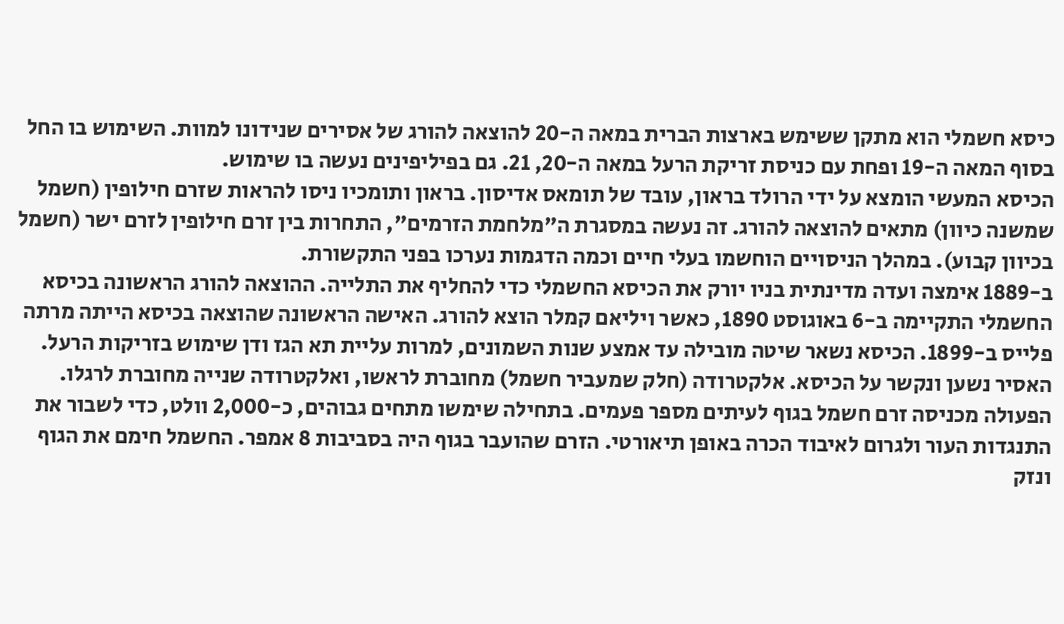כיסא חשמלי הוא מתקן ששימש בארצות הברית במאה ה-20 להוצאה להורג של אסירים שנידונו למוות. השימוש בו החל בסוף המאה ה-19 ופחת עם כניסת זריקת הרעל במאה ה-20, 21. גם בפיליפינים נעשה בו שימוש.
הכיסא המעשי הומצא על ידי הרולד בראון, עובד של תומאס אדיסון. בראון ותומכיו ניסו להראות שזרם חילופין (חשמל שמשנה כיוון) מתאים להוצאה להורג. זה נעשה במסגרת ה"מלחמת הזרמים", התחרות בין זרם חילופין לזרם ישר (חשמל בכיוון קבוע). במהלך הניסויים הוחשמו בעלי חיים וכמה הדגמות נערכו בפני התקשורת.
ב-1889 אימצה ועדה מדינתית בניו יורק את הכיסא החשמלי כדי להחליף את התלייה. ההוצאה להורג הראשונה בכיסא החשמלי התקיימה ב-6 באוגוסט 1890, כאשר ויליאם קמלר הוצא להורג. האישה הראשונה שהוצאה בכיסא הייתה מרתה פלייס ב-1899. הכיסא נשאר שיטה מובילה עד אמצע שנות השמונים, למרות עליית תא הגז ודן שימוש בזריקות הרעל.
האסיר נשען ונקשר על הכיסא. אלקטרודה (חלק שמעביר חשמל) מחוברת לראשו, ואלקטרודה שנייה מחוברת לרגלו. הפעולה מכניסה זרם חשמל בגוף לעיתים מספר פעמים. בתחילה שימשו מתחים גבוהים, כ-2,000 וולט, כדי לשבור את התנגדות העור ולגרום לאיבוד הכרה באופן תיאורטי. הזרם שהועבר בגוף היה בסביבות 8 אמפר. החשמל חימם את הגוף ונזק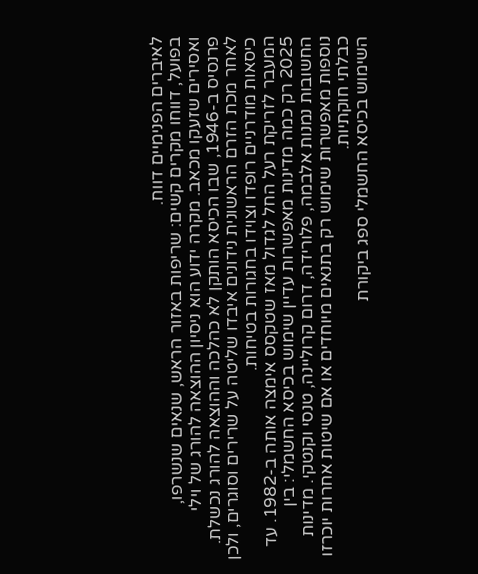לאיברים הפנימיים דווח.
בפועל, דווחו מקרים קשים: שריפות באזור הראש, שנאים שנשרפו, ואסירים שזעקו מכאב. מקרה ידוע הוא ניסיון ההוצאה להורג של וילי פרנסיס ב-1946, שבו הכיסא הותקן לא כהלכה וההוצאה להורג נכשלת. לאחר מכת הזרם הראשונית נידונים איבדו שליטה על שרירים וסוגרים, ולכן כיסאות מודרניים רופדו וצוידו בחגורות בטיחות.
המעבר לזריקת רעל החל לגדול מאז שטקסס אימצה אותה ב-1982. עד 2025 רק כמה מדינות מאפשרות עדיין שימוש בכיסא החשמלי: בין החשובות נמנות אלבמה, פלורידה, דרום קרוליינה, טנסי וקנטקי. מדינות נוספות מאפשרות שימוש רק בתנאים מיוחדים או אם שיטות אחרות יוכרזו כבלתי חוקתיות.
השימוש בכיסא החשמלי ספג ביקורת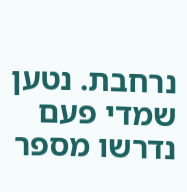נרחבת. נטען שמדי פעם נדרשו מספר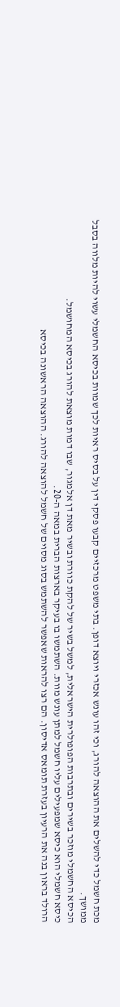מכת חשמל כדי להשלים את ההוצאה להורג, וכי זהו עונש אכזרי ויוצא דופן. בתי משפט מרכזיים קבעו פסקי דין על בסיס ראיות לכך שמוות בכיסא החשמלי עשוי להיות מלווה בסבל ממושך.
הכיסא החשמלי מוזכר בשירים ובתרבות הפופולרית הישראלית, למשל בשיר של להקת כוורת ובשיר מאת דן אלמגור, שבו דמות מוצאת להורג בכיסא המחושמל.
כיסא חשמלי הוא כיסא שמפעילים עליו חשמל למתן עונש מוות. השתמשו בו בעיקר בארצות הברית במאה ה-20.
הרולד בראון בנה את הרעיון בעזרת תומאס אדיסון. הם רצו להראות שאפשר להשתמש בסוג מסוים של חשמל להוצאה להורג. ההוצאה הראשונה בכיסא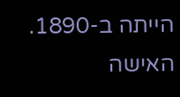הייתה ב-1890. האישה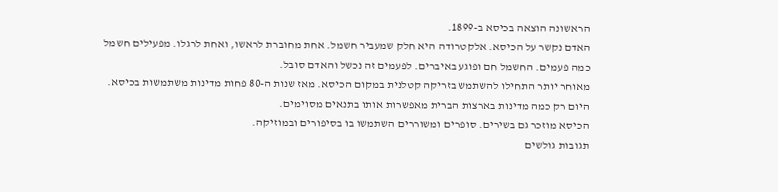הראשונה הוצאה בכיסא ב-1899.
האדם נקשר על הכיסא. אלקטרודה היא חלק שמעביר חשמל. אחת מחוברת לראשו, ואחת לרגלו. מפעילים חשמל כמה פעמים. החשמל חם ופוגע באיברים. לפעמים זה נכשל והאדם סובל.
מאוחר יותר התחילו להשתמש בזריקה קטלנית במקום הכיסא. מאז שנות ה-80 פחות מדינות משתמשות בכיסא. היום רק כמה מדינות בארצות הברית מאפשרות אותו בתנאים מסוימים.
הכיסא מוזכר גם בשירים. סופרים ומשוררים השתמשו בו בסיפורים ובמוזיקה.
תגובות גולשים